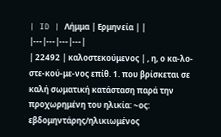| ID | Λήμμα | Ερμηνεία | |
|---|---|---|---|
| 22492 | καλοστεκούμενος | , η, ο κα-λο-στε-κού-με-νος επίθ. 1. που βρίσκεται σε καλή σωματική κατάσταση παρά την προχωρημένη του ηλικία: ~ος: εβδομηντάρης/ηλικιωμένος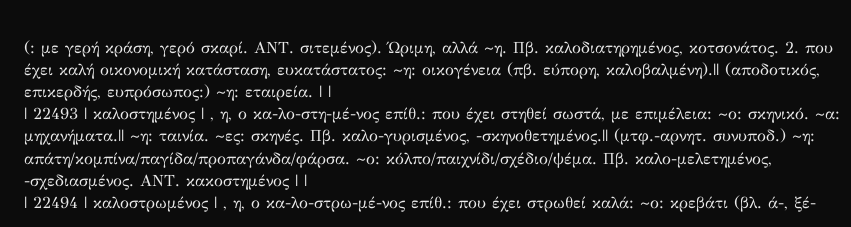(: με γερή κράση, γερό σκαρί. ΑΝΤ. σιτεμένος). Ώριμη, αλλά ~η. Πβ. καλοδιατηρημένος, κοτσονάτος. 2. που έχει καλή οικονομική κατάσταση, ευκατάστατος: ~η: οικογένεια (πβ. εύπορη, καλοβαλμένη).|| (αποδοτικός, επικερδής, ευπρόσωπος:) ~η: εταιρεία. | |
| 22493 | καλοστημένος | , η, ο κα-λο-στη-μέ-νος επίθ.: που έχει στηθεί σωστά, με επιμέλεια: ~ο: σκηνικό. ~α: μηχανήματα.|| ~η: ταινία. ~ες: σκηνές. Πβ. καλο-γυρισμένος, -σκηνοθετημένος.|| (μτφ.-αρνητ. συνυποδ.) ~η: απάτη/κομπίνα/παγίδα/προπαγάνδα/φάρσα. ~ο: κόλπο/παιχνίδι/σχέδιο/ψέμα. Πβ. καλο-μελετημένος, -σχεδιασμένος. ΑΝΤ. κακοστημένος | |
| 22494 | καλοστρωμένος | , η, ο κα-λο-στρω-μέ-νος επίθ.: που έχει στρωθεί καλά: ~ο: κρεβάτι (βλ. ά-, ξέ-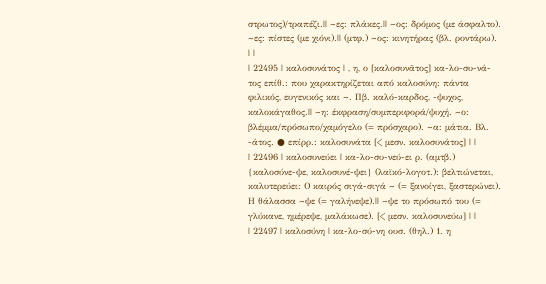στρωτος)/τραπέζι.|| ~ες: πλάκες.|| ~ος: δρόμος (με άσφαλτο). ~ες: πίστες (με χιόνι).|| (μτφ.) ~ος: κινητήρας (βλ. ροντάρω). | |
| 22495 | καλοσυνάτος | , η, ο [καλοσυνᾶτος] κα-λο-συ-νά-τος επίθ.: που χαρακτηρίζεται από καλοσύνη: πάντα φιλικός, ευγενικός και ~. Πβ. καλό-καρδος, -ψυχος, καλοκάγαθος.|| ~η: έκφραση/συμπεριφορά/ψυχή. ~ο: βλέμμα/πρόσωπο/χαμόγελο (= πρόσχαρο). ~α: μάτια. Βλ. -άτος. ● επίρρ.: καλοσυνάτα [< μεσν. καλοσυνάτος] | |
| 22496 | καλοσυνεύει | κα-λο-συ-νεύ-ει ρ. (αμτβ.) {καλοσύνε-ψε, καλοσυνέ-ψει} (λαϊκό-λογοτ.): βελτιώνεται, καλυτερεύει: Ο καιρός σιγά-σιγά ~ (= ξανοίγει, ξαστερώνει). Η θάλασσα ~ψε (= γαλήνεψε).|| ~ψε το πρόσωπό του (= γλύκανε, ημέρεψε, μαλάκωσε). [< μεσν. καλοσυνεύω] | |
| 22497 | καλοσύνη | κα-λο-σύ-νη ουσ. (θηλ.) 1. η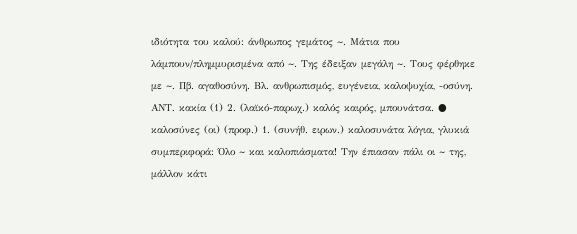ιδιότητα του καλού: άνθρωπος γεμάτος ~. Μάτια που λάμπουν/πλημμυρισμένα από ~. Της έδειξαν μεγάλη ~. Τους φέρθηκε με ~. Πβ. αγαθοσύνη. Βλ. ανθρωπισμός, ευγένεια, καλοψυχία, -οσύνη. ΑΝΤ. κακία (1) 2. (λαϊκό-παρωχ.) καλός καιρός, μπουνάτσα. ● καλοσύνες (οι) (προφ.) 1. (συνήθ. ειρων.) καλοσυνάτα λόγια, γλυκιά συμπεριφορά: Όλο ~ και καλοπιάσματα! Την έπιασαν πάλι οι ~ της, μάλλον κάτι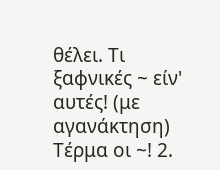θέλει. Τι ξαφνικές ~ είν' αυτές! (με αγανάκτηση) Τέρμα οι ~! 2.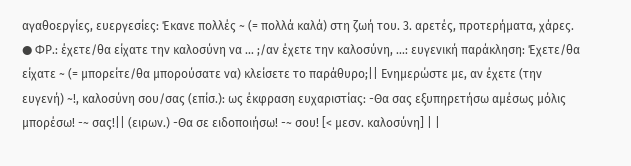αγαθοεργίες, ευεργεσίες: Έκανε πολλές ~ (= πολλά καλά) στη ζωή του. 3. αρετές, προτερήματα, χάρες. ● ΦΡ.: έχετε/θα είχατε την καλοσύνη να ... ;/αν έχετε την καλοσύνη, ...: ευγενική παράκληση: Έχετε/θα είχατε ~ (= μπορείτε/θα μπορούσατε να) κλείσετε το παράθυρο;|| Ενημερώστε με, αν έχετε (την ευγενή) ~!, καλοσύνη σου/σας (επίσ.): ως έκφραση ευχαριστίας: -Θα σας εξυπηρετήσω αμέσως μόλις μπορέσω! -~ σας!|| (ειρων.) -Θα σε ειδοποιήσω! -~ σου! [< μεσν. καλοσύνη] | |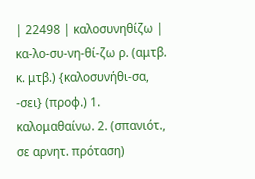| 22498 | καλοσυνηθίζω | κα-λο-συ-νη-θί-ζω ρ. (αμτβ. κ. μτβ.) {καλοσυνήθι-σα, -σει} (προφ.) 1. καλομαθαίνω. 2. (σπανιότ., σε αρνητ. πρόταση)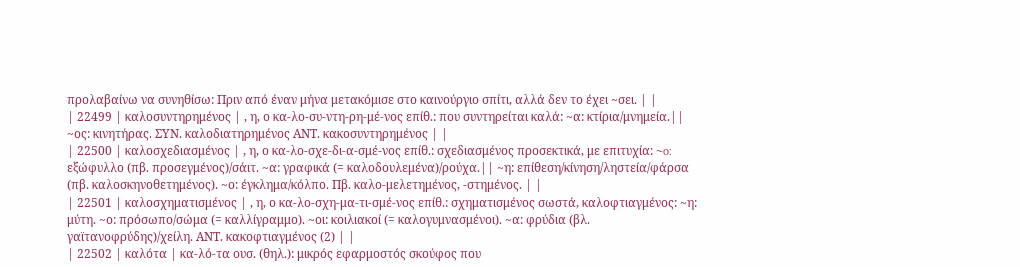προλαβαίνω να συνηθίσω: Πριν από έναν μήνα μετακόμισε στο καινούργιο σπίτι, αλλά δεν το έχει ~σει. | |
| 22499 | καλοσυντηρημένος | , η, ο κα-λο-συ-ντη-ρη-μέ-νος επίθ.: που συντηρείται καλά: ~α: κτίρια/μνημεία.|| ~ος: κινητήρας. ΣΥΝ. καλοδιατηρημένος ΑΝΤ. κακοσυντηρημένος | |
| 22500 | καλοσχεδιασμένος | , η, ο κα-λο-σχε-δι-α-σμέ-νος επίθ.: σχεδιασμένος προσεκτικά, με επιτυχία: ~o: εξώφυλλο (πβ. προσεγμένος)/σάιτ. ~α: γραφικά (= καλοδουλεμένα)/ρούχα.|| ~η: επίθεση/κίνηση/ληστεία/φάρσα (πβ. καλοσκηνοθετημένος). ~ο: έγκλημα/κόλπο. Πβ. καλο-μελετημένος, -στημένος. | |
| 22501 | καλοσχηματισμένος | , η, ο κα-λο-σχη-μα-τι-σμέ-νος επίθ.: σχηματισμένος σωστά, καλοφτιαγμένος: ~η: μύτη. ~ο: πρόσωπο/σώμα (= καλλίγραμμο). ~οι: κοιλιακοί (= καλογυμνασμένοι). ~α: φρύδια (βλ. γαϊτανοφρύδης)/χείλη. ΑΝΤ. κακοφτιαγμένος (2) | |
| 22502 | καλότα | κα-λό-τα ουσ. (θηλ.): μικρός εφαρμοστός σκούφος που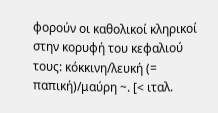φορούν οι καθολικοί κληρικοί στην κορυφή του κεφαλιού τους: κόκκινη/λευκή (= παπική)/μαύρη ~. [< ιταλ.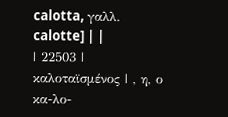calotta, γαλλ. calotte] | |
| 22503 | καλοταϊσμένος | , η, ο κα-λο-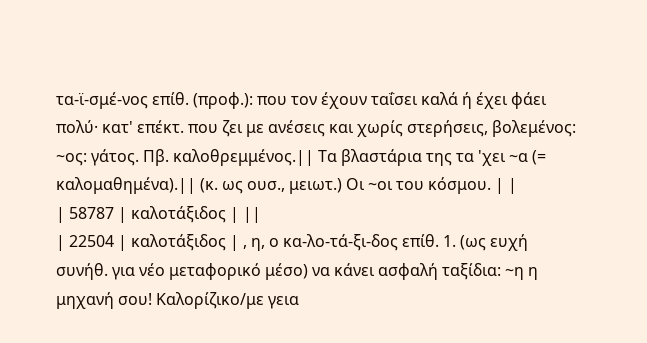τα-ϊ-σμέ-νος επίθ. (προφ.): που τον έχουν ταΐσει καλά ή έχει φάει πολύ· κατ' επέκτ. που ζει με ανέσεις και χωρίς στερήσεις, βολεμένος: ~ος: γάτος. Πβ. καλοθρεμμένος.|| Τα βλαστάρια της τα 'χει ~α (= καλομαθημένα).|| (κ. ως ουσ., μειωτ.) Οι ~οι του κόσμου. | |
| 58787 | καλοτάξιδος | ||
| 22504 | καλοτάξιδος | , η, ο κα-λο-τά-ξι-δος επίθ. 1. (ως ευχή συνήθ. για νέο μεταφορικό μέσο) να κάνει ασφαλή ταξίδια: ~η η μηχανή σου! Καλορίζικο/με γεια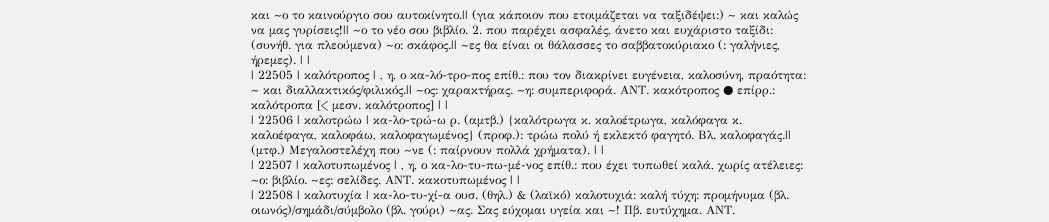και ~ο το καινούργιο σου αυτοκίνητο.|| (για κάποιον που ετοιμάζεται να ταξιδέψει:) ~ και καλώς να μας γυρίσεις!|| ~ο το νέο σου βιβλίο. 2. που παρέχει ασφαλές, άνετο και ευχάριστο ταξίδι: (συνήθ. για πλεούμενα) ~ο: σκάφος.|| ~ες θα είναι οι θάλασσες το σαββατοκύριακο (: γαλήνιες, ήρεμες). | |
| 22505 | καλότροπος | , η, ο κα-λό-τρο-πος επίθ.: που τον διακρίνει ευγένεια, καλοσύνη, πραότητα: ~ και διαλλακτικός/φιλικός.|| ~ος: χαρακτήρας. ~η: συμπεριφορά. ΑΝΤ. κακότροπος ● επίρρ.: καλότροπα [< μεσν. καλότροπος] | |
| 22506 | καλοτρώω | κα-λο-τρώ-ω ρ. (αμτβ.) {καλότρωγα κ. καλοέτρωγα, καλόφαγα κ. καλοέφαγα, καλοφάω, καλοφαγωμένος} (προφ.): τρώω πολύ ή εκλεκτό φαγητό. Βλ. καλοφαγάς.|| (μτφ.) Mεγαλοστελέχη που ~νε (: παίρνουν πολλά χρήματα). | |
| 22507 | καλοτυπωμένος | , η, ο κα-λο-τυ-πω-μέ-νος επίθ.: που έχει τυπωθεί καλά, χωρίς ατέλειες: ~ο: βιβλίο. ~ες: σελίδες. ΑΝΤ. κακοτυπωμένος | |
| 22508 | καλοτυχία | κα-λο-τυ-χί-α ουσ. (θηλ.) & (λαϊκό) καλοτυχιά: καλή τύχη: προμήνυμα (βλ. οιωνός)/σημάδι/σύμβολο (βλ. γούρι) ~ας. Σας εύχομαι υγεία και ~! Πβ. ευτύχημα. ΑΝΤ.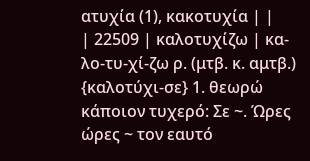ατυχία (1), κακοτυχία | |
| 22509 | καλοτυχίζω | κα-λο-τυ-χί-ζω ρ. (μτβ. κ. αμτβ.) {καλοτύχι-σε} 1. θεωρώ κάποιον τυχερό: Σε ~. Ώρες ώρες ~ τον εαυτό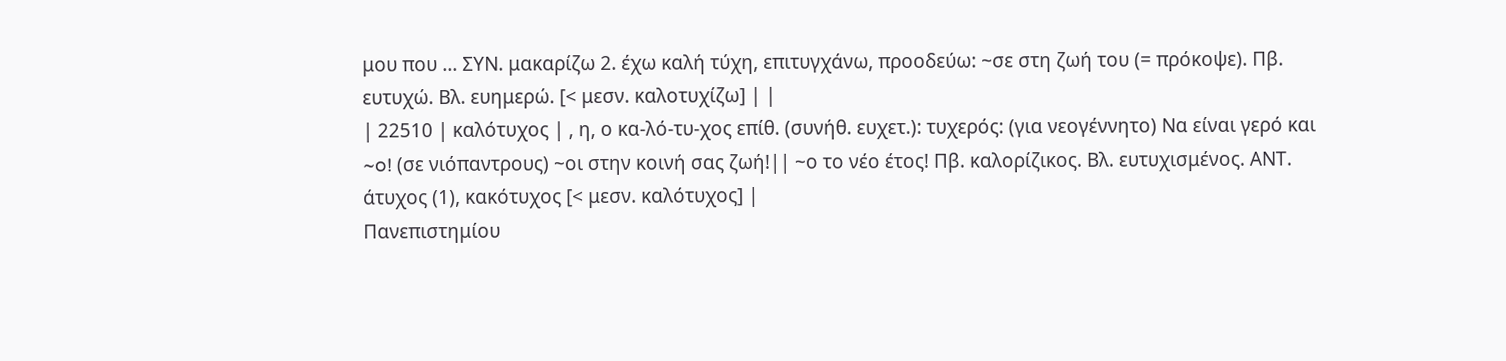μου που ... ΣΥΝ. μακαρίζω 2. έχω καλή τύχη, επιτυγχάνω, προοδεύω: ~σε στη ζωή του (= πρόκοψε). Πβ. ευτυχώ. Βλ. ευημερώ. [< μεσν. καλοτυχίζω] | |
| 22510 | καλότυχος | , η, ο κα-λό-τυ-χος επίθ. (συνήθ. ευχετ.): τυχερός: (για νεογέννητο) Να είναι γερό και ~o! (σε νιόπαντρους) ~οι στην κοινή σας ζωή!|| ~ο το νέο έτος! Πβ. καλορίζικος. Βλ. ευτυχισμένος. ΑΝΤ. άτυχος (1), κακότυχος [< μεσν. καλότυχος] |
Πανεπιστημίου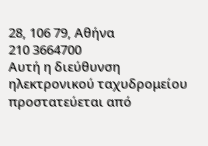28, 106 79, Αθήνα
210 3664700
Αυτή η διεύθυνση ηλεκτρονικού ταχυδρομείου προστατεύεται από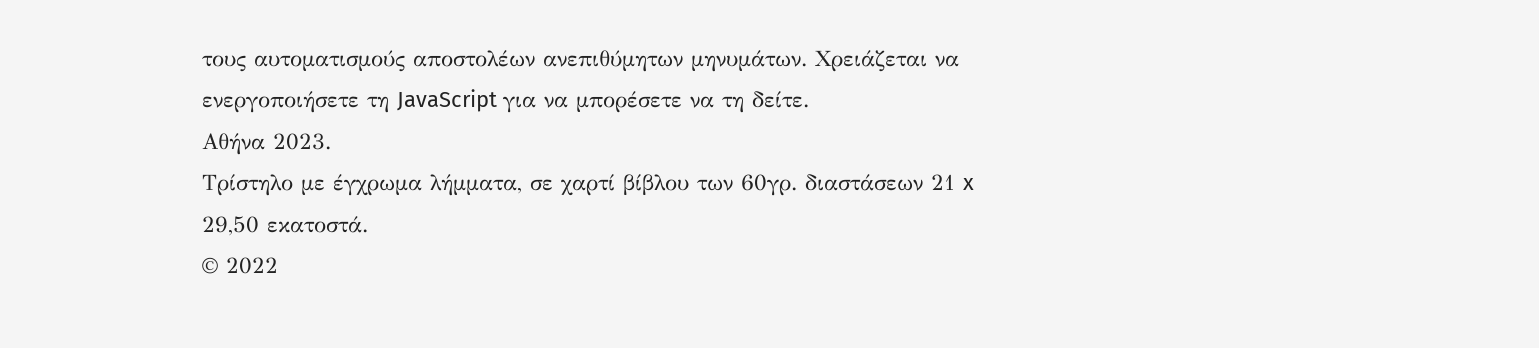τους αυτοματισμούς αποστολέων ανεπιθύμητων μηνυμάτων. Χρειάζεται να ενεργοποιήσετε τη JavaScript για να μπορέσετε να τη δείτε.
Αθήνα 2023.
Τρίστηλο με έγχρωμα λήμματα, σε χαρτί βίβλου των 60γρ. διαστάσεων 21 x 29,50 εκατοστά.
© 2022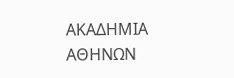ΑΚΑΔΗΜΙΑ ΑΘΗΝΩΝ